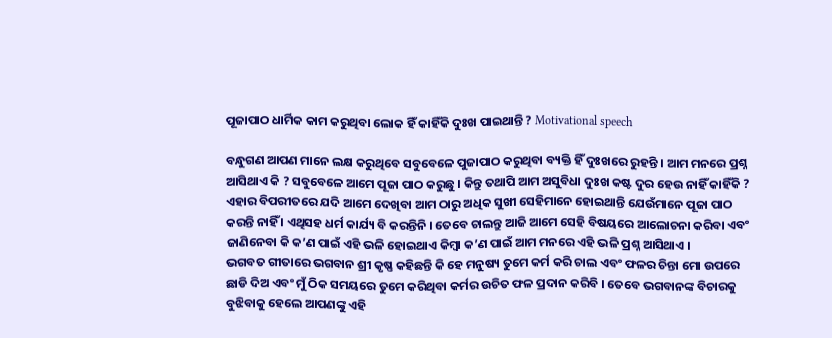ପୂଜାପାଠ ଧାର୍ମିକ କାମ କରୁଥିବା ଲୋକ ହିଁ କାହିଁକି ଦୁଃଖ ପାଇଥାନ୍ତି ? Motivational speech

ବନ୍ଧୁଗଣ ଆପଣ ମାନେ ଲକ୍ଷ କରୁଥିବେ ସବୁବେଳେ ପୁଜାପାଠ କରୁଥିବା ବ୍ୟକ୍ତି ହିଁ ଦୁଃଖରେ ରୁହନ୍ତି । ଆମ ମନରେ ପ୍ରଶ୍ନ ଆସିଥାଏ କି ? ସବୁବେଳେ ଆମେ ପୂଜା ପାଠ କରୁଛୁ । କିନ୍ତୁ ତଥାପି ଆମ ଅସୁବିଧା ଦୁଃଖ କଷ୍ଟ ଦୁର ହେଉ ନାହିଁ କାହିଁକି ? ଏହାର ବିପରୀତରେ ଯଦି ଆମେ ଦେଖିବା ଆମ ଠାରୁ ଅଧିକ ସୁଖୀ ସେହିମାନେ ହୋଇଥାନ୍ତି ଯେଉଁମାନେ ପୂଜା ପାଠ କରନ୍ତି ନାହିଁ । ଏଥିସହ ଧର୍ମ କାର୍ଯ୍ୟ ବି କରନ୍ତିନି । ତେବେ ଚାଲନ୍ତୁ ଆଜି ଆମେ ସେହି ବିଷୟରେ ଆଲୋଚନା କରିବା ଏବଂ ଜାଣିନେବା କି କ’ଣ ପାଇଁ ଏହି ଭଳି ହୋଇଥାଏ କିମ୍ବା କ’ଣ ପାଇଁ ଆମ ମନରେ ଏହି ଭଳି ପ୍ରଶ୍ନ ଆସିଥାଏ ।
ଭଗବତ ଗୀତାରେ ଭଗବାନ ଶ୍ରୀ କୃଷ୍ଣ କହିଛନ୍ତି କି ହେ ମନୁଷ୍ୟ ତୁମେ କର୍ମ କରି ଚାଲ ଏବଂ ଫଳର ଚିନ୍ତା ମୋ ଉପରେ ଛାଡି ଦିଅ ଏବଂ ମୁଁ ଠିକ ସମୟରେ ତୁମେ କରିଥିବା କର୍ମର ଉଚିତ ଫଳ ପ୍ରଦାନ କରିବି । ତେବେ ଭଗବାନଙ୍କ ବିଚାରକୁ ବୁଝିବାକୁ ହେଲେ ଆପଣଙ୍କୁ ଏହି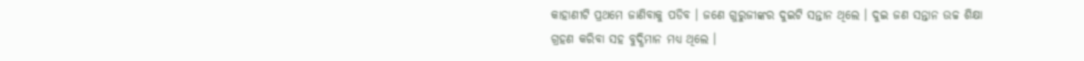କାହାଣୀଟି ପ୍ରଥମେ ଜାଣିବାକୁ ପଡିବ । ଜଣେ ଗୁରୁଜୀଙ୍କର ଦୁଇଟି ସନ୍ତାନ ଥିଲେ । ଦୁଇ ଜଣ ସନ୍ତାନ ଉଚ୍ଚ ଶିକ୍ଷା ଗ୍ରହଣ କରିବା ସହ ବୁଦ୍ଧିମାନ ମଧ୍ୟ ଥିଲେ ।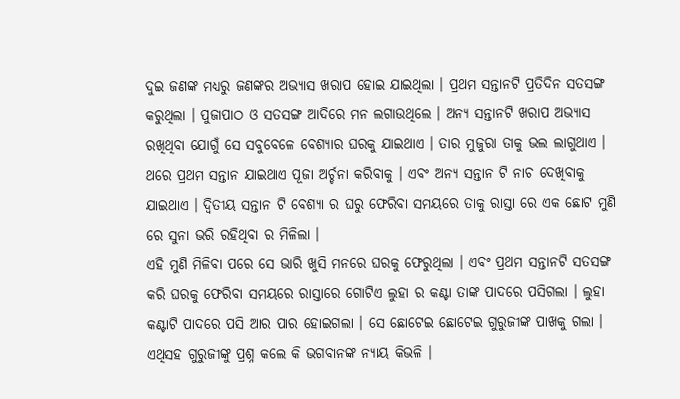ଦୁଇ ଜଣଙ୍କ ମଧ୍ୟରୁ ଜଣଙ୍କର ଅଭ୍ୟାସ ଖରାପ ହୋଇ ଯାଇଥିଲା । ପ୍ରଥମ ସନ୍ତାନଟି ପ୍ରତିଦିନ ସତସଙ୍ଗ କରୁଥିଲା । ପୁଜାପାଠ ଓ ସତସଙ୍ଗ ଆଦିରେ ମନ ଲଗାଉଥିଲେ । ଅନ୍ୟ ସନ୍ତାନଟି ଖରାପ ଅଭ୍ୟାସ ରଖିଥିବା ଯୋଗୁଁ ସେ ସବୁବେଳେ ବେଶ୍ୟାର ଘରକୁ ଯାଇଥାଏ । ତାର ମୁଜୁରା ତାକୁ ଭଲ ଲାଗୁଥାଏ । ଥରେ ପ୍ରଥମ ସନ୍ତାନ ଯାଇଥାଏ ପୂଜା ଅର୍ଚ୍ଚନା କରିବାକୁ । ଏବଂ ଅନ୍ୟ ସନ୍ତାନ ଟି ନାଚ ଦେଖିବାକୁ ଯାଇଥାଏ । ଦ୍ୱିତୀୟ ସନ୍ତାନ ଟି ବେଶ୍ୟା ର ଘରୁ ଫେରିବା ସମୟରେ ତାକୁ ରାସ୍ତା ରେ ଏକ ଛୋଟ ମୁଣି ରେ ସୁନା ଭରି ରହିଥିବା ର ମିଳିଲା ।
ଏହି ମୁଣି ମିଳିବା ପରେ ସେ ଭାରି ଖୁସି ମନରେ ଘରକୁ ଫେରୁଥିଲା । ଏବଂ ପ୍ରଥମ ସନ୍ତାନଟି ସତସଙ୍ଗ କରି ଘରକୁ ଫେରିବା ସମୟରେ ରାସ୍ତାରେ ଗୋଟିଏ ଲୁହା ର କଣ୍ଟା ତାଙ୍କ ପାଦରେ ପସିଗଲା । ଲୁହା କଣ୍ଟାଟି ପାଦରେ ପସି ଆର ପାର ହୋଇଗଲା । ସେ ଛୋଟେଇ ଛୋଟେଇ ଗୁରୁଜୀଙ୍କ ପାଖକୁ ଗଲା । ଏଥିସହ ଗୁରୁଜୀଙ୍କୁ ପ୍ରଶ୍ନ କଲେ କି ଭଗବାନଙ୍କ ନ୍ୟାୟ କିଭଳି ।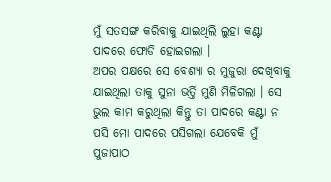ମୁଁ ସତସଙ୍ଗ କରିବାକୁ ଯାଇଥିଲି ଲୁହା କଣ୍ଟା ପାଦରେ ଫୋଡି ହୋଇଗଲା ।
ଅପର ପକ୍ଷରେ ସେ ବେଶ୍ୟା ର ମୁଜୁରା ଦେଖିବାକୁ ଯାଇଥିଲା ତାକୁ ସୁନା ଭର୍ତ୍ତି ମୁଣି ମିଳିଗଲା । ସେ ଭୁଲ କାମ କରୁଥିଲା କିନ୍ତୁ ତା ପାଦରେ କଣ୍ଟା ନ ପସି ମୋ ପାଦରେ ପସିଗଲା ଯେବେକି ମୁଁ ପୁଜାପାଠ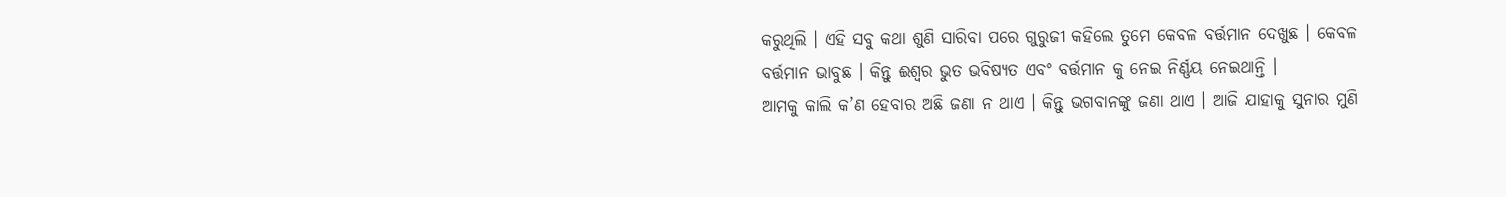କରୁଥିଲି । ଏହି ସବୁ କଥା ଶୁଣି ସାରିବା ପରେ ଗୁରୁଜୀ କହିଲେ ତୁମେ କେବଳ ବର୍ତ୍ତମାନ ଦେଖୁଛ । କେବଳ ବର୍ତ୍ତମାନ ଭାବୁଛ । କିନ୍ତୁ ଈଶ୍ୱର ଭୁତ ଭବିଷ୍ୟତ ଏବଂ ବର୍ତ୍ତମାନ କୁ ନେଇ ନିର୍ଣ୍ଣୟ ନେଇଥାନ୍ତି ।
ଆମକୁ କାଲି କ’ଣ ହେବାର ଅଛି ଜଣା ନ ଥାଏ । କିନ୍ତୁ ଭଗବାନଙ୍କୁ ଜଣା ଥାଏ । ଆଜି ଯାହାକୁ ସୁନାର ମୁଣି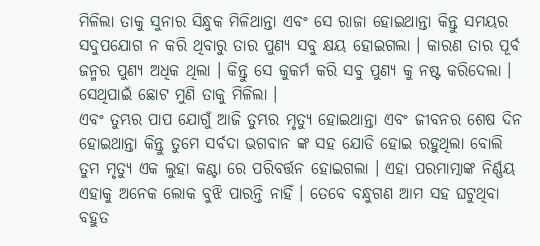ମିଳିଲା ତାକୁ ସୁନାର ସିନ୍ଧୁକ ମିଳିଥାନ୍ତା ଏବଂ ସେ ରାଜା ହୋଇଥାନ୍ତା କିନ୍ତୁ ସମୟର ସଦୁପଯୋଗ ନ କରି ଥିବାରୁ ତାର ପୁଣ୍ୟ ସବୁ କ୍ଷୟ ହୋଇଗଲା । କାରଣ ତାର ପୂର୍ବ ଜନ୍ମର ପୁଣ୍ୟ ଅଧିକ ଥିଲା । କିନ୍ତୁ ସେ କୁକର୍ମ କରି ସବୁ ପୁଣ୍ୟ କୁ ନଷ୍ଟ କରିଦେଲା । ସେଥିପାଇଁ ଛୋଟ ମୁଣି ତାକୁ ମିଳିଲା ।
ଏବଂ ତୁମ୍ଭର ପାପ ଯୋଗୁଁ ଆଜି ତୁମ୍ଭର ମୃତ୍ୟୁ ହୋଇଥାନ୍ତା ଏବଂ ଜୀବନର ଶେଷ ଦିନ ହୋଇଥାନ୍ତା କିନ୍ତୁ ତୁମେ ସର୍ବଦା ଭଗବାନ ଙ୍କ ସହ ଯୋଡି ହୋଇ ରହୁଥିଲା ବୋଲି ତୁମ ମୃତ୍ୟୁ ଏକ ଲୁହା କଣ୍ଟା ରେ ପରିବର୍ତ୍ତନ ହୋଇଗଲା । ଏହା ପରମାତ୍ମାଙ୍କ ନିର୍ଣ୍ଣୟ ଏହାକୁ ଅନେକ ଲୋକ ବୁଝି ପାରନ୍ତି ନାହିଁ । ତେବେ ବନ୍ଧୁଗଣ ଆମ ସହ ଘଟୁଥିବା ବହୁତ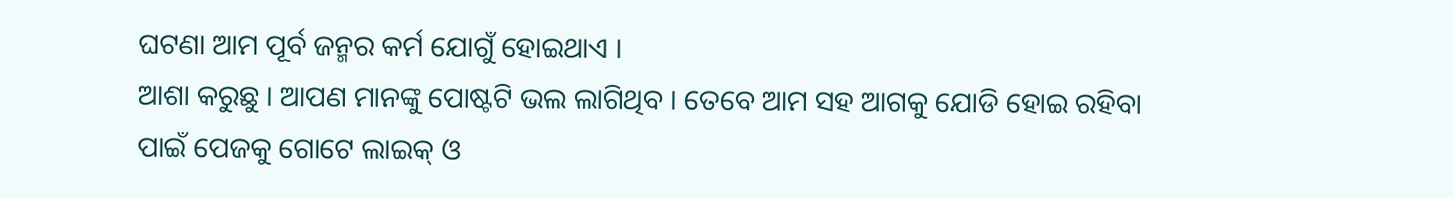ଘଟଣା ଆମ ପୂର୍ବ ଜନ୍ମର କର୍ମ ଯୋଗୁଁ ହୋଇଥାଏ ।
ଆଶା କରୁଛୁ । ଆପଣ ମାନଙ୍କୁ ପୋଷ୍ଟଟି ଭଲ ଲାଗିଥିବ । ତେବେ ଆମ ସହ ଆଗକୁ ଯୋଡି ହୋଇ ରହିବା ପାଇଁ ପେଜକୁ ଗୋଟେ ଲାଇକ୍ ଓ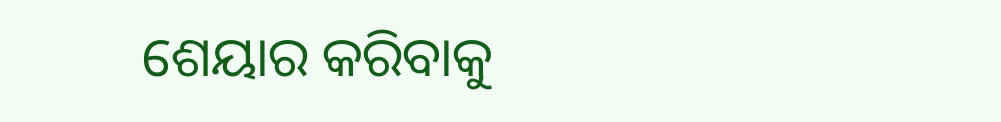ଶେୟାର କରିବାକୁ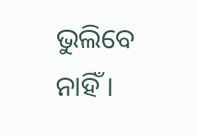ଭୁଲିବେ ନାହିଁ ।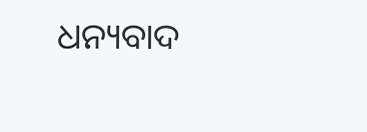ଧନ୍ୟବାଦ